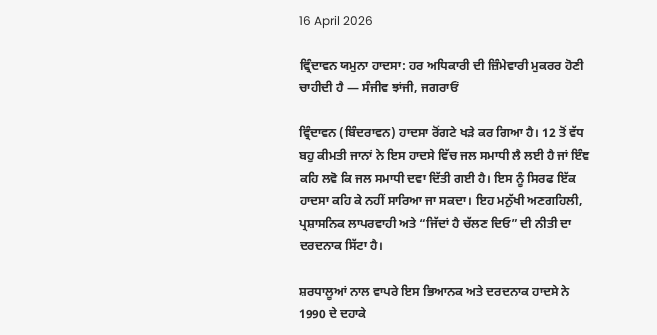16 April 2026

ਵ੍ਰਿੰਦਾਵਨ ਯਮੁਨਾ ਹਾਦਸਾ: ਹਰ ਅਧਿਕਾਰੀ ਦੀ ਜ਼ਿੰਮੇਵਾਰੀ ਮੁਕਰਰ ਹੋਣੀ ਚਾਹੀਦੀ ਹੈ — ਸੰਜੀਵ ਝਾਂਜੀ, ਜਗਰਾਓਂ

ਵ੍ਰਿੰਦਾਵਨ (ਬਿੰਦਰਾਵਨ) ਹਾਦਸਾ ਰੋਂਗਟੇ ਖੜੇ ਕਰ ਗਿਆ ਹੈ। 12 ਤੋਂ ਵੱਧ ਬਹੁ ਕੀਮਤੀ ਜਾਨਾਂ ਨੇ ਇਸ ਹਾਦਸੇ ਵਿੱਚ ਜਲ ਸਮਾਧੀ ਲੈ ਲਈ ਹੈ ਜਾਂ ਇੰਞ ਕਹਿ ਲਵੋ ਕਿ ਜਲ ਸਮਾਧੀ ਦਵਾ ਦਿੱਤੀ ਗਈ ਹੈ। ਇਸ ਨੂੰ ਸਿਰਫ ਇੱਕ ਹਾਦਸਾ ਕਹਿ ਕੇ ਨਹੀਂ ਸਾਰਿਆ ਜਾ ਸਕਦਾ। ਇਹ ਮਨੁੱਖੀ ਅਣਗਹਿਲੀ, ਪ੍ਰਸ਼ਾਸਨਿਕ ਲਾਪਰਵਾਹੀ ਅਤੇ “ਜਿੱਦਾਂ ਹੈ ਚੱਲਣ ਦਿਓ” ਦੀ ਨੀਤੀ ਦਾ ਦਰਦਨਾਕ ਸਿੱਟਾ ਹੈ।

ਸ਼ਰਧਾਲੂਆਂ ਨਾਲ ਵਾਪਰੇ ਇਸ ਭਿਆਨਕ ਅਤੇ ਦਰਦਨਾਕ ਹਾਦਸੇ ਨੇ 1990 ਦੇ ਦਹਾਕੇ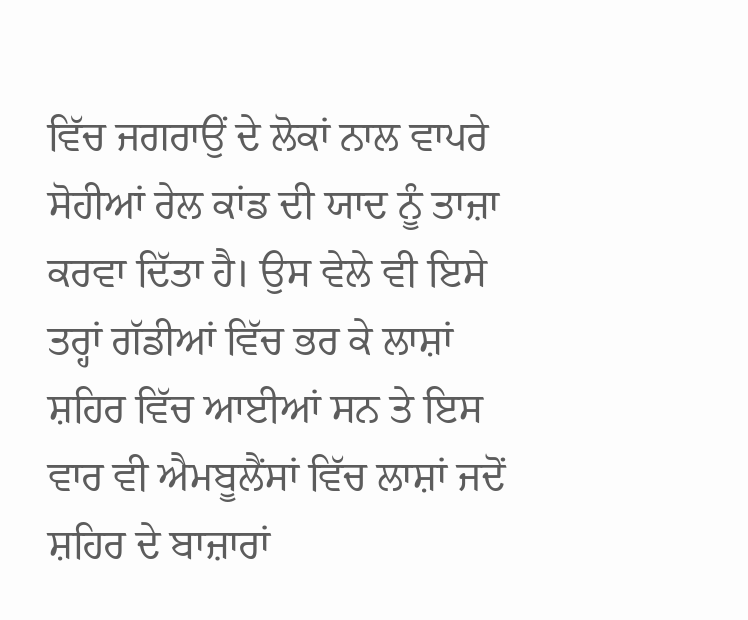ਵਿੱਚ ਜਗਰਾਉਂ ਦੇ ਲੋਕਾਂ ਨਾਲ ਵਾਪਰੇ ਸੋਹੀਆਂ ਰੇਲ ਕਾਂਡ ਦੀ ਯਾਦ ਨੂੰ ਤਾਜ਼ਾ ਕਰਵਾ ਦਿੱਤਾ ਹੈ। ਉਸ ਵੇਲੇ ਵੀ ਇਸੇ ਤਰ੍ਹਾਂ ਗੱਡੀਆਂ ਵਿੱਚ ਭਰ ਕੇ ਲਾਸ਼ਾਂ ਸ਼ਹਿਰ ਵਿੱਚ ਆਈਆਂ ਸਨ ਤੇ ਇਸ ਵਾਰ ਵੀ ਐਮਬੂਲੈਂਸਾਂ ਵਿੱਚ ਲਾਸ਼ਾਂ ਜਦੋਂ ਸ਼ਹਿਰ ਦੇ ਬਾਜ਼ਾਰਾਂ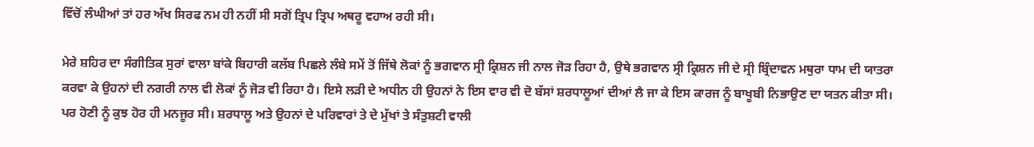ਵਿੱਚੋਂ ਲੰਘੀਆਂ ਤਾਂ ਹਰ ਅੱਖ ਸਿਰਫ ਨਮ ਹੀ ਨਹੀਂ ਸੀ ਸਗੋਂ ਤ੍ਰਿਪ ਤ੍ਰਿਪ ਅਥਰੂ ਵਹਾਅ ਰਹੀ ਸੀ।

ਮੇਰੇ ਸ਼ਹਿਰ ਦਾ ਸੰਗੀਤਿਕ ਸੁਰਾਂ ਵਾਲਾ ਬਾਂਕੇ ਬਿਹਾਰੀ ਕਲੱਬ ਪਿਛਲੇ ਲੰਬੇ ਸਮੇਂ ਤੋਂ ਜਿੱਥੇ ਲੋਕਾਂ ਨੂੰ ਭਗਵਾਨ ਸ੍ਰੀ ਕ੍ਰਿਸ਼ਨ ਜੀ ਨਾਲ ਜੋੜ ਰਿਹਾ ਹੈ, ਉਥੇ ਭਗਵਾਨ ਸ੍ਰੀ ਕ੍ਰਿਸ਼ਨ ਜੀ ਦੇ ਸ੍ਰੀ ਬ੍ਰਿੰਦਾਵਨ ਮਥੁਰਾ ਧਾਮ ਦੀ ਯਾਤਰਾ ਕਰਵਾ ਕੇ ਉਹਨਾਂ ਦੀ ਨਗਰੀ ਨਾਲ ਵੀ ਲੋਕਾਂ ਨੂੰ ਜੋੜ ਵੀ ਰਿਹਾ ਹੈ। ਇਸੇ ਲੜੀ ਦੇ ਅਧੀਨ ਹੀ ਉਹਨਾਂ ਨੇ ਇਸ ਵਾਰ ਵੀ ਦੋ ਬੱਸਾਂ ਸ਼ਰਧਾਲੂਆਂ ਦੀਆਂ ਲੈ ਜਾ ਕੇ ਇਸ ਕਾਰਜ ਨੂੰ ਬਾਖੂਬੀ ਨਿਭਾਉਣ ਦਾ ਯਤਨ ਕੀਤਾ ਸੀ। ਪਰ ਹੋਣੀ ਨੂੰ ਕੁਝ ਹੋਰ ਹੀ ਮਨਜੂਰ ਸੀ। ਸ਼ਰਧਾਲੂ ਅਤੇ ਉਹਨਾਂ ਦੇ ਪਰਿਵਾਰਾਂ ਤੇ ਦੇ ਮੁੱਖਾਂ ਤੇ ਸੰਤੁਸ਼ਟੀ ਵਾਲੀ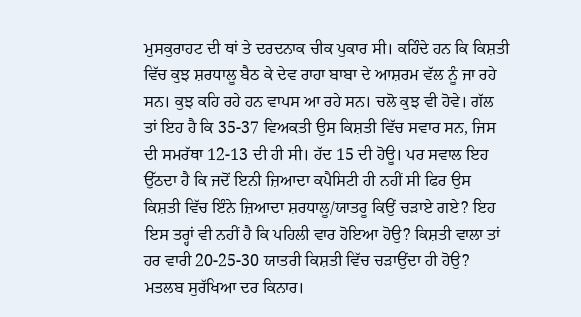ਮੁਸਕੁਰਾਹਟ ਦੀ ਥਾਂ ਤੇ ਦਰਦਨਾਕ ਚੀਕ ਪੁਕਾਰ ਸੀ। ਕਹਿੰਦੇ ਹਨ ਕਿ ਕਿਸ਼ਤੀ ਵਿੱਚ ਕੁਝ ਸ਼ਰਧਾਲੂ ਬੈਠ ਕੇ ਦੇਵ ਰਾਹਾ ਬਾਬਾ ਦੇ ਆਸ਼ਰਮ ਵੱਲ ਨੂੰ ਜਾ ਰਹੇ ਸਨ। ਕੁਝ ਕਹਿ ਰਹੇ ਹਨ ਵਾਪਸ ਆ ਰਹੇ ਸਨ। ਚਲੋ ਕੁਝ ਵੀ ਹੋਵੇ। ਗੱਲ ਤਾਂ ਇਹ ਹੈ ਕਿ 35-37 ਵਿਅਕਤੀ ਉਸ ਕਿਸ਼ਤੀ ਵਿੱਚ ਸਵਾਰ ਸਨ, ਜਿਸ ਦੀ ਸਮਰੱਥਾ 12-13 ਦੀ ਹੀ ਸੀ। ਹੱਦ 15 ਦੀ ਹੋਊ। ਪਰ ਸਵਾਲ ਇਹ ਉੱਠਦਾ ਹੈ ਕਿ ਜਦੋਂ ਇਨੀ ਜ਼ਿਆਦਾ ਕਪੈਸਿਟੀ ਹੀ ਨਹੀਂ ਸੀ ਫਿਰ ਉਸ ਕਿਸ਼ਤੀ ਵਿੱਚ ਇੰਨੇ ਜ਼ਿਆਦਾ ਸ਼ਰਧਾਲੂ/ਯਾਤਰੂ ਕਿਉਂ ਚੜਾਏ ਗਏ? ਇਹ ਇਸ ਤਰ੍ਹਾਂ ਵੀ ਨਹੀਂ ਹੈ ਕਿ ਪਹਿਲੀ ਵਾਰ ਹੋਇਆ ਹੋਉ? ਕਿਸ਼ਤੀ ਵਾਲਾ ਤਾਂ ਹਰ ਵਾਰੀ 20-25-30 ਯਾਤਰੀ ਕਿਸ਼ਤੀ ਵਿੱਚ ਚੜਾਉਂਦਾ ਹੀ ਹੋਉ? ਮਤਲਬ ਸੁਰੱਖਿਆ ਦਰ ਕਿਨਾਰ।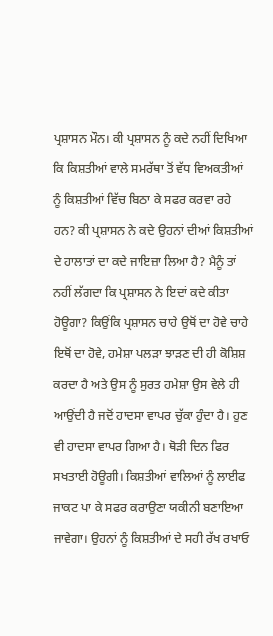ਪ੍ਰਸ਼ਾਸਨ ਮੌਨ। ਕੀ ਪ੍ਰਸ਼ਾਸਨ ਨੂੰ ਕਦੇ ਨਹੀਂ ਦਿਖਿਆ ਕਿ ਕਿਸ਼ਤੀਆਂ ਵਾਲੇ ਸਮਰੱਥਾ ਤੋਂ ਵੱਧ ਵਿਅਕਤੀਆਂ ਨੂੰ ਕਿਸ਼ਤੀਆਂ ਵਿੱਚ ਬਿਠਾ ਕੇ ਸਫਰ ਕਰਵਾ ਰਹੇ ਹਨ? ਕੀ ਪ੍ਰਸ਼ਾਸਨ ਨੇ ਕਦੇ ਉਹਨਾਂ ਦੀਆਂ ਕਿਸ਼ਤੀਆਂ ਦੇ ਹਾਲਾਤਾਂ ਦਾ ਕਦੇ ਜਾਇਜ਼ਾ ਲਿਆ ਹੈ? ਮੈਨੂੰ ਤਾਂ ਨਹੀਂ ਲੱਗਦਾ ਕਿ ਪ੍ਰਸ਼ਾਸਨ ਨੇ ਇਦਾਂ ਕਦੇ ਕੀਤਾ ਹੋਊਗਾ? ਕਿਉਂਕਿ ਪ੍ਰਸ਼ਾਸਨ ਚਾਹੇ ਉਥੋਂ ਦਾ ਹੋਵੇ ਚਾਹੇ ਇਥੋਂ ਦਾ ਹੋਵੇ, ਹਮੇਸ਼ਾ ਪਲੜਾ ਝਾੜਣ ਦੀ ਹੀ ਕੋਸ਼ਿਸ਼ ਕਰਦਾ ਹੈ ਅਤੇ ਉਸ ਨੂੰ ਸੁਰਤ ਹਮੇਸ਼ਾ ਉਸ ਵੇਲੇ ਹੀ ਆਉਂਦੀ ਹੈ ਜਦੋਂ ਹਾਦਸਾ ਵਾਪਰ ਚੁੱਕਾ ਹੁੰਦਾ ਹੈ। ਹੁਣ ਵੀ ਹਾਦਸਾ ਵਾਪਰ ਗਿਆ ਹੈ। ਥੋੜੀ ਦਿਨ ਫਿਰ ਸਖਤਾਈ ਹੋਊਗੀ। ਕਿਸ਼ਤੀਆਂ ਵਾਲਿਆਂ ਨੂੰ ਲਾਈਫ ਜਾਕਟ ਪਾ ਕੇ ਸਫਰ ਕਰਾਉਣਾ ਯਕੀਨੀ ਬਣਾਇਆ ਜਾਵੇਗਾ। ਉਹਨਾਂ ਨੂੰ ਕਿਸ਼ਤੀਆਂ ਦੇ ਸਹੀ ਰੱਖ ਰਖਾਓ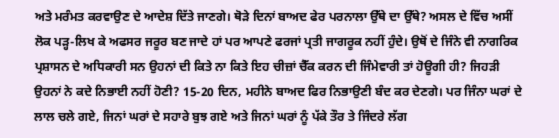ਅਤੇ ਮਰੰਮਤ ਕਰਵਾਉਣ ਦੇ ਆਦੇਸ਼ ਦਿੱਤੇ ਜਾਣਗੇ। ਥੋੜੇ ਦਿਨਾਂ ਬਾਅਦ ਫੇਰ ਪਰਨਾਲਾ ਉੱਥੇ ਦਾ ਉੱਥੇ? ਅਸਲ ਦੇ ਵਿੱਚ ਅਸੀਂ ਲੋਕ ਪੜ੍ਹ-ਲਿਖ ਕੇ ਅਫਸਰ ਜਰੂਰ ਬਣ ਜਾਦੇ ਹਾਂ ਪਰ ਆਪਣੇ ਫਰਜਾਂ ਪ੍ਰਤੀ ਜਾਗਰੂਕ ਨਹੀਂ ਹੁੰਦੇ। ਉਥੋਂ ਦੇ ਜਿੰਨੇ ਵੀ ਨਾਗਰਿਕ ਪ੍ਰਸ਼ਾਸਨ ਦੇ ਅਧਿਕਾਰੀ ਸਨ ਉਹਨਾਂ ਦੀ ਕਿਤੇ ਨਾ ਕਿਤੇ ਇਹ ਚੀਜ਼ਾਂ ਚੈੱਕ ਕਰਨ ਦੀ ਜਿੰਮੇਵਾਰੀ ਤਾਂ ਹੋਊਗੀ ਹੀ? ਜਿਹੜੀ ਉਹਨਾਂ ਨੇ ਕਦੇ ਨਿਭਾਈ ਨਹੀਂ ਹੋਣੀ? 15-20 ਦਿਨ, ਮਹੀਨੇ ਬਾਅਦ ਫਿਰ ਨਿਭਾਉਣੀ ਬੰਦ ਕਰ ਦੇਣਗੇ। ਪਰ ਜਿੰਨਾ ਘਰਾਂ ਦੇ ਲਾਲ ਚਲੇ ਗਏ, ਜਿਨਾਂ ਘਰਾਂ ਦੇ ਸਹਾਰੇ ਬੁਝ ਗਏ ਅਤੇ ਜਿਨਾਂ ਘਰਾਂ ਨੂੰ ਪੱਕੇ ਤੌਰ ਤੇ ਜਿੰਦਰੇ ਲੱਗ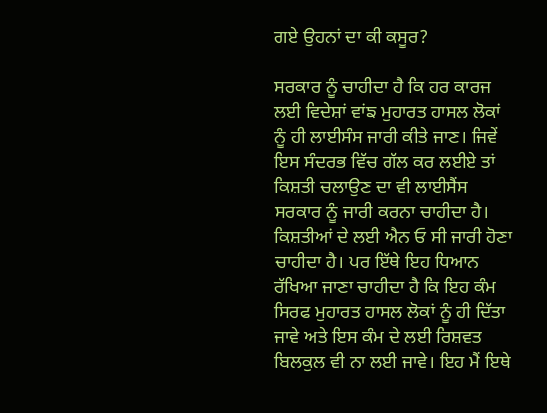ਗਏ ਉਹਨਾਂ ਦਾ ਕੀ ਕਸੂਰ?

ਸਰਕਾਰ ਨੂੰ ਚਾਹੀਦਾ ਹੈ ਕਿ ਹਰ ਕਾਰਜ ਲਈ ਵਿਦੇਸ਼ਾਂ ਵਾਂਙ ਮੁਹਾਰਤ ਹਾਸਲ ਲੋਕਾਂ ਨੂੰ ਹੀ ਲਾਈਸੰਸ ਜਾਰੀ ਕੀਤੇ ਜਾਣ। ਜਿਵੇਂ ਇਸ ਸੰਦਰਭ ਵਿੱਚ ਗੱਲ ਕਰ ਲਈਏ ਤਾਂ ਕਿਸ਼ਤੀ ਚਲਾਉਣ ਦਾ ਵੀ ਲਾਈਸੈਂਸ ਸਰਕਾਰ ਨੂੰ ਜਾਰੀ ਕਰਨਾ ਚਾਹੀਦਾ ਹੈ। ਕਿਸ਼ਤੀਆਂ ਦੇ ਲਈ ਐਨ ਓ ਸੀ ਜਾਰੀ ਹੋਣਾ ਚਾਹੀਦਾ ਹੈ। ਪਰ ਇੱਥੇ ਇਹ ਧਿਆਨ ਰੱਖਿਆ ਜਾਣਾ ਚਾਹੀਦਾ ਹੈ ਕਿ ਇਹ ਕੰਮ ਸਿਰਫ ਮੁਹਾਰਤ ਹਾਸਲ ਲੋਕਾਂ ਨੂੰ ਹੀ ਦਿੱਤਾ ਜਾਵੇ ਅਤੇ ਇਸ ਕੰਮ ਦੇ ਲਈ ਰਿਸ਼ਵਤ ਬਿਲਕੁਲ ਵੀ ਨਾ ਲਈ ਜਾਵੇ। ਇਹ ਮੈਂ ਇਥੇ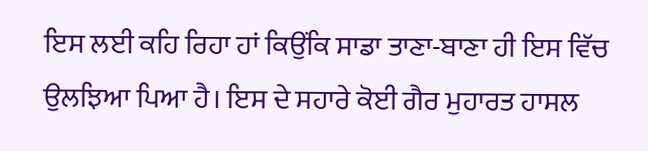ਇਸ ਲਈ ਕਹਿ ਰਿਹਾ ਹਾਂ ਕਿਉਂਕਿ ਸਾਡਾ ਤਾਣਾ-ਬਾਣਾ ਹੀ ਇਸ ਵਿੱਚ ਉਲਝਿਆ ਪਿਆ ਹੈ। ਇਸ ਦੇ ਸਹਾਰੇ ਕੋਈ ਗੈਰ ਮੁਹਾਰਤ ਹਾਸਲ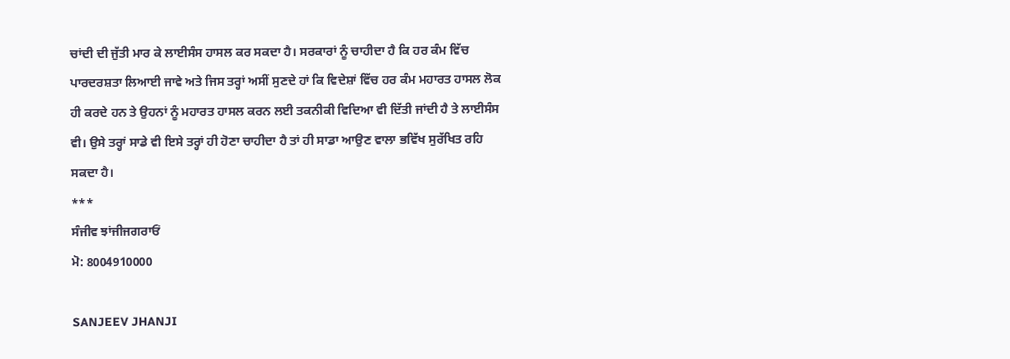ਚਾਂਦੀ ਦੀ ਜੁੱਤੀ ਮਾਰ ਕੇ ਲਾਈਸੰਸ ਹਾਸਲ ਕਰ ਸਕਦਾ ਹੈ। ਸਰਕਾਰਾਂ ਨੂੰ ਚਾਹੀਦਾ ਹੈ ਕਿ ਹਰ ਕੰਮ ਵਿੱਚ ਪਾਰਦਰਸ਼ਤਾ ਲਿਆਈ ਜਾਵੇ ਅਤੇ ਜਿਸ ਤਰ੍ਹਾਂ ਅਸੀਂ ਸੁਣਦੇ ਹਾਂ ਕਿ ਵਿਦੇਸ਼ਾਂ ਵਿੱਚ ਹਰ ਕੰਮ ਮਹਾਰਤ ਹਾਸਲ ਲੋਕ ਹੀ ਕਰਦੇ ਹਨ ਤੇ ਉਹਨਾਂ ਨੂੰ ਮਹਾਰਤ ਹਾਸਲ ਕਰਨ ਲਈ ਤਕਨੀਕੀ ਵਿਦਿਆ ਵੀ ਦਿੱਤੀ ਜਾਂਦੀ ਹੈ ਤੇ ਲਾਈਸੰਸ ਵੀ। ਉਸੇ ਤਰ੍ਹਾਂ ਸਾਡੇ ਵੀ ਇਸੇ ਤਰ੍ਹਾਂ ਹੀ ਹੋਣਾ ਚਾਹੀਦਾ ਹੈ ਤਾਂ ਹੀ ਸਾਡਾ ਆਉਣ ਵਾਲਾ ਭਵਿੱਖ ਸੁਰੱਖਿਤ ਰਹਿ ਸਕਦਾ ਹੈ।
***
ਸੰਜੀਵ ਝਾਂਜੀਜਗਰਾਓਂ
ਮੋ: 8004910000

SANJEEV JHANJI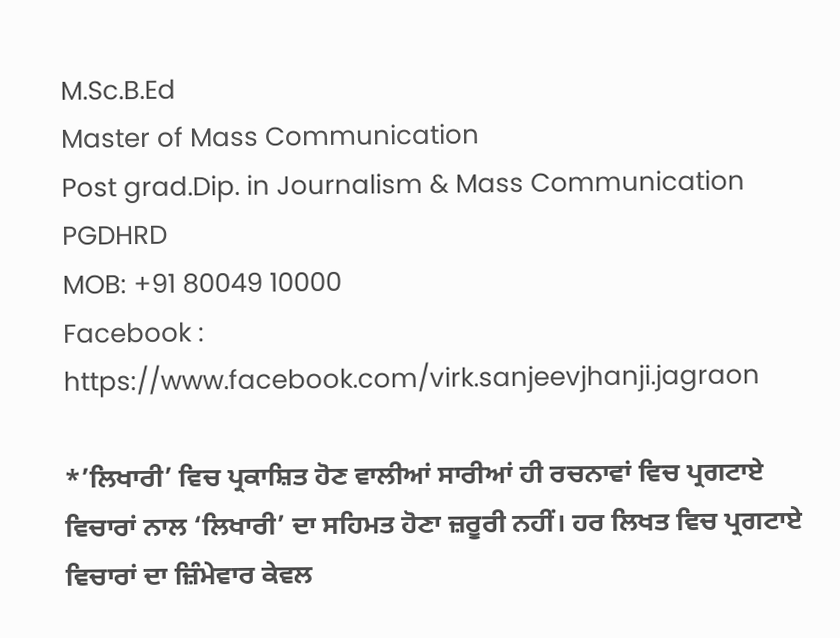M.Sc.B.Ed
Master of Mass Communication
Post grad.Dip. in Journalism & Mass Communication
PGDHRD
MOB: +91 80049 10000
Facebook : https://www.facebook.com/virk.sanjeevjhanji.jagraon

*’ਲਿਖਾਰੀ’ ਵਿਚ ਪ੍ਰਕਾਸ਼ਿਤ ਹੋਣ ਵਾਲੀਆਂ ਸਾਰੀਆਂ ਹੀ ਰਚਨਾਵਾਂ ਵਿਚ ਪ੍ਰਗਟਾਏ ਵਿਚਾਰਾਂ ਨਾਲ ‘ਲਿਖਾਰੀ’ ਦਾ ਸਹਿਮਤ ਹੋਣਾ ਜ਼ਰੂਰੀ ਨਹੀਂ। ਹਰ ਲਿਖਤ ਵਿਚ ਪ੍ਰਗਟਾਏ ਵਿਚਾਰਾਂ ਦਾ ਜ਼ਿੰਮੇਵਾਰ ਕੇਵਲ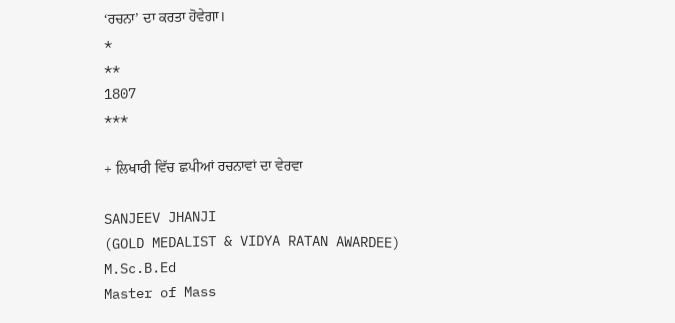‘ਰਚਨਾ’ ਦਾ ਕਰਤਾ ਹੋਵੇਗਾ।
*
**
1807
***

+ ਲਿਖਾਰੀ ਵਿੱਚ ਛਪੀਆਂ ਰਚਨਾਵਾਂ ਦਾ ਵੇਰਵਾ

SANJEEV JHANJI
(GOLD MEDALIST & VIDYA RATAN AWARDEE)
M.Sc.B.Ed
Master of Mass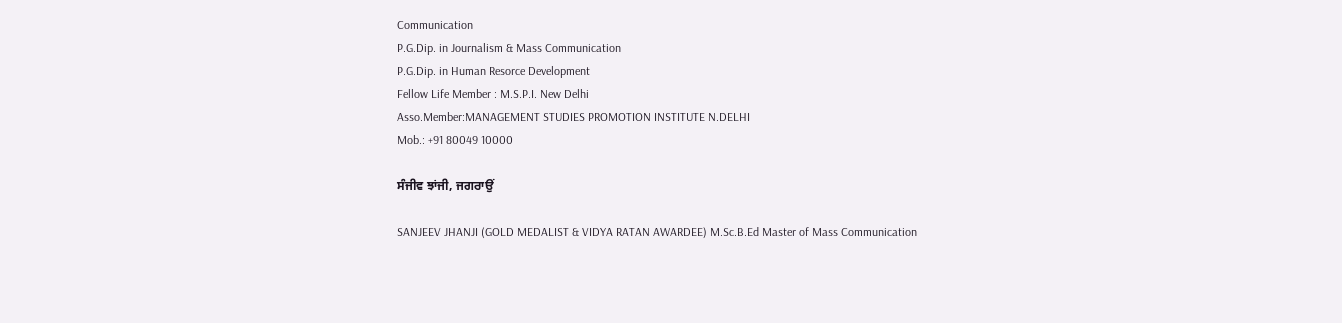Communication
P.G.Dip. in Journalism & Mass Communication
P.G.Dip. in Human Resorce Development
Fellow Life Member : M.S.P.I. New Delhi
Asso.Member:MANAGEMENT STUDIES PROMOTION INSTITUTE N.DELHI
Mob.: +91 80049 10000

ਸੰਜੀਵ ਝਾਂਜੀ, ਜਗਰਾਉਂ

SANJEEV JHANJI (GOLD MEDALIST & VIDYA RATAN AWARDEE) M.Sc.B.Ed Master of Mass Communication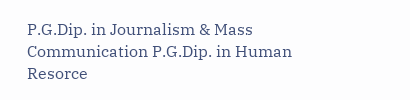P.G.Dip. in Journalism & Mass Communication P.G.Dip. in Human Resorce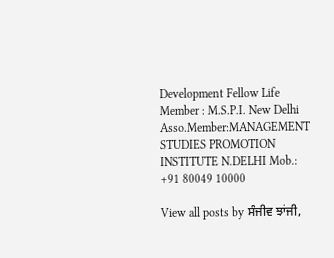Development Fellow Life Member : M.S.P.I. New Delhi Asso.Member:MANAGEMENT STUDIES PROMOTION INSTITUTE N.DELHI Mob.: +91 80049 10000

View all posts by ਸੰਜੀਵ ਝਾਂਜੀ,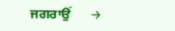ਜਗਰਾਉਂ      →